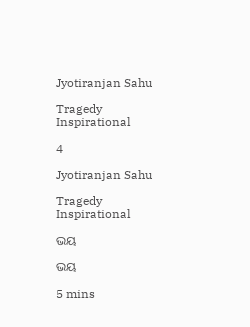Jyotiranjan Sahu

Tragedy Inspirational

4

Jyotiranjan Sahu

Tragedy Inspirational

ଭୟ

ଭୟ

5 mins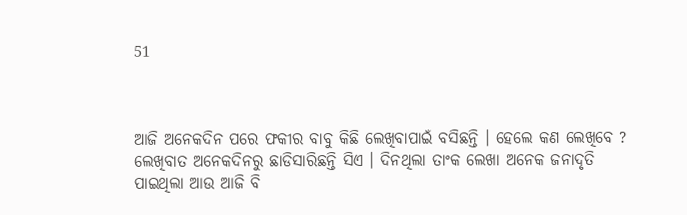51



ଆଜି ଅନେକଦିନ ପରେ ଫକୀର ବାବୁ କିଛି ଲେଖିବାପାଇଁ ବସିଛନ୍ତି । ହେଲେ କଣ ଲେଖିବେ ? ଲେଖିବାତ ଅନେକଦିନରୁ ଛାଡିସାରିଛନ୍ତି ସିଏ । ଦିନଥିଲା ତାଂକ ଲେଖା ଅନେକ ଜନାଦୃତି ପାଇଥିଲା ଆଉ ଆଜି ବି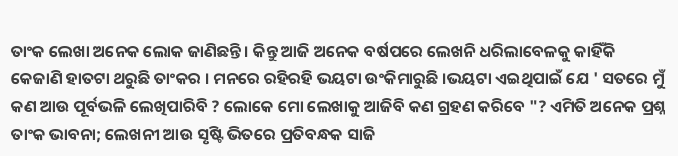ତାଂକ ଲେଖା ଅନେକ ଲୋକ ଜାଣିଛନ୍ତି । କିନ୍ତୁ ଆଜି ଅନେକ ବର୍ଷପରେ ଲେଖନି ଧରିଲାବେଳକୁ କାହିଁକି କେଜାଣି ହାତଟା ଥରୁଛି ତାଂକର । ମନରେ ରହିରହି ଭୟଟା ଉଂକିମାରୁଛି ।ଭୟଟା ଏଇଥିପାଇଁ ଯେ ' ସତରେ ମୁଁ କଣ ଆଉ ପୂର୍ବଭଳି ଲେଖିପାରିବି ? ଲୋକେ ମୋ ଲେଖାକୁ ଆଜିବି କଣ ଗ୍ରହଣ କରିବେ "? ଏମିତି ଅନେକ ପ୍ରଶ୍ନ ତାଂକ ଭାବନା; ଲେଖନୀ ଆଉ ସୃଷ୍ଟି ଭିତରେ ପ୍ରତିବନ୍ଧକ ସାଜି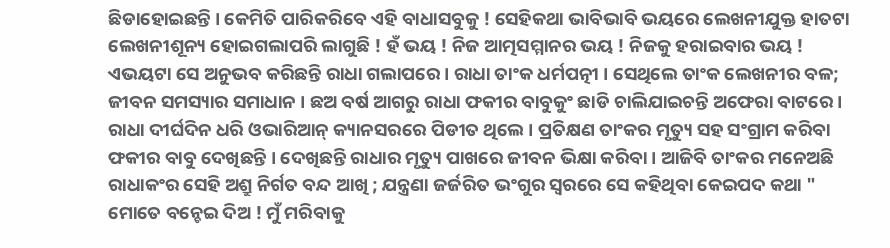ଛିଡାହୋଇଛନ୍ତି । କେମିତି ପାରିକରିବେ ଏହି ବାଧାସବୁକୁ ! ସେହିକଥା ଭାବିଭାବି ଭୟରେ ଲେଖନୀଯୁକ୍ତ ହାତଟା ଲେଖନୀଶୂନ୍ୟ ହୋଇଗଲାପରି ଲାଗୁଛି ! ହଁ ଭୟ ! ନିଜ ଆତ୍ମସମ୍ମାନର ଭୟ ! ନିଜକୁ ହରାଇବାର ଭୟ ! ଏଭୟଟା ସେ ଅନୁଭବ କରିଛନ୍ତି ରାଧା ଗଲାପରେ । ରାଧା ତାଂକ ଧର୍ମପତ୍ନୀ । ସେଥିଲେ ତାଂକ ଲେଖନୀର ବଳ; ଜୀବନ ସମସ୍ୟାର ସମାଧାନ । ଛଅ ବର୍ଷ ଆଗରୁ ରାଧା ଫକୀର ବାବୁକୁଂ ଛାଡି ଚାଲିଯାଇଚନ୍ତି ଅଫେରା ବାଟରେ । ରାଧା ଦୀର୍ଘଦିନ ଧରି ଓଭାରିଆନ୍ କ୍ୟାନସରରେ ପିଡୀତ ଥିଲେ । ପ୍ରତିକ୍ଷଣ ତାଂକର ମୃତ୍ୟୁ ସହ ସଂଗ୍ରାମ କରିବା ଫକୀର ବାବୁ ଦେଖିଛନ୍ତି । ଦେଖିଛନ୍ତି ରାଧାର ମୃତ୍ୟୁ ପାଖରେ ଜୀବନ ଭିକ୍ଷା କରିବା । ଆଜିବି ତାଂକର ମନେଅଛି ରାଧାକଂର ସେହି ଅଶ୍ରୁ ନିର୍ଗତ ବନ୍ଦ ଆଖି ; ଯନ୍ତ୍ରଣା ଜର୍ଜରିତ ଭଂଗୁର ସ୍ବରରେ ସେ କହିଥିବା କେଇପଦ କଥା " ମୋତେ ବନ୍ଚେଇ ଦିଅ ! ମୁଁ ମରିବାକୁ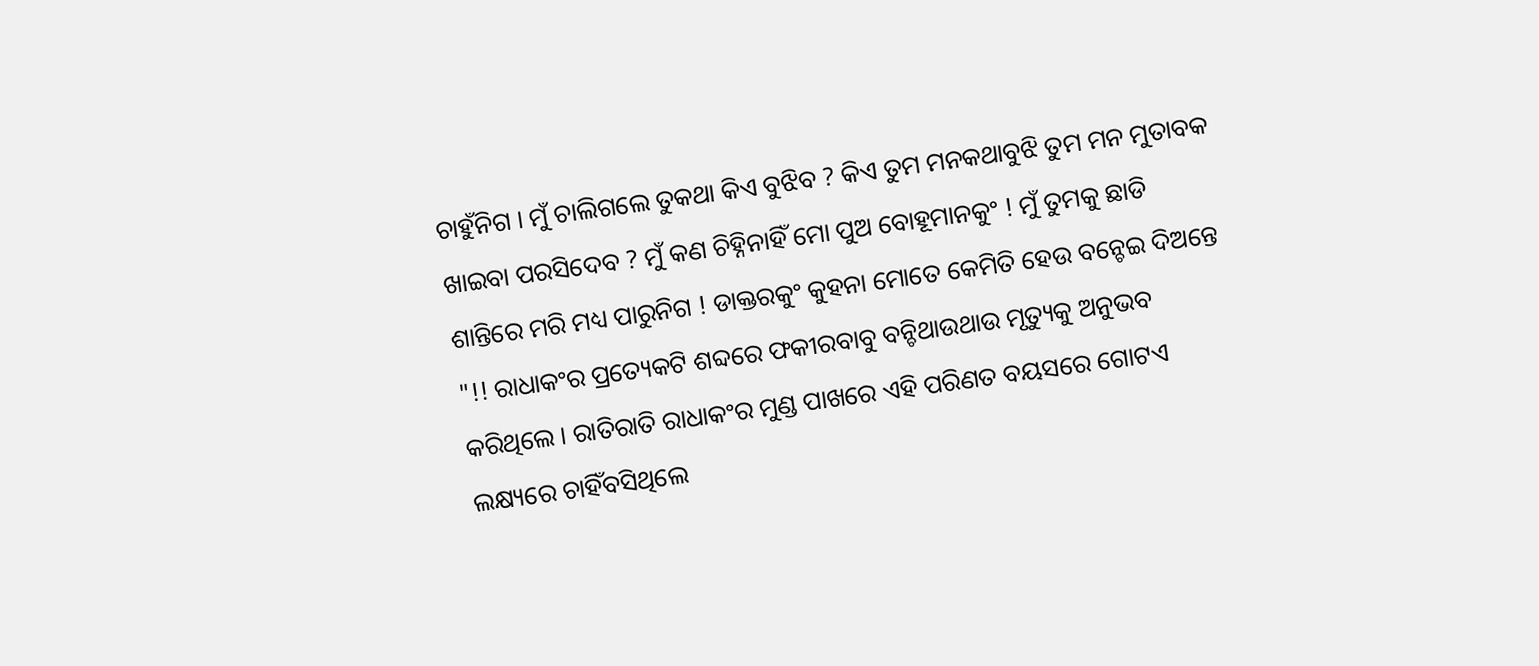ଚାହୁଁନିଗ । ମୁଁ ଚାଲିଗଲେ ତୁକଥା କିଏ ବୁଝିବ ? କିଏ ତୁମ ମନକଥାବୁଝି ତୁମ ମନ ମୁତାବକ ଖାଇବା ପରସିଦେବ ? ମୁଁ କଣ ଚିହ୍ନିନାହିଁ ମୋ ପୁଅ ବୋହୂମାନକୁଂ ! ମୁଁ ତୁମକୁ ଛାଡି ଶାନ୍ତିରେ ମରି ମଧ୍ୟ ପାରୁନିଗ ! ଡାକ୍ତରକୁଂ କୁହନା ମୋତେ କେମିତି ହେଉ ବନ୍ଚେଇ ଦିଅନ୍ତେ "!! ରାଧାକଂର ପ୍ରତ୍ୟେକଟି ଶବ୍ଦରେ ଫକୀରବାବୁ ବନ୍ଚିଥାଉଥାଉ ମୃତ୍ୟୁକୁ ଅନୁଭବ କରିଥିଲେ । ରାତିରାତି ରାଧାକଂର ମୁଣ୍ଡ ପାଖରେ ଏହି ପରିଣତ ବୟସରେ ଗୋଟଏ ଲକ୍ଷ୍ୟରେ ଚାହିଁବସିଥିଲେ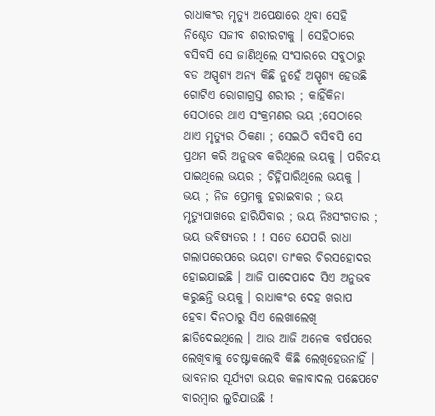ରାଧାକଂର ମୃତ୍ୟୁ ଅପେକ୍ଷାରେ ଥିବା ସେହି ନିଶ୍ଚେତ ସଜୀବ ଶରୀରଟାକୁ । ସେହିଠାରେ ବସିବସି ସେ ଜାଣିଥିଲେ ସଂସାରରେ ସବୁଠାରୁ ବଡ ଅସ୍ପୃଶ୍ୟ ଅନ୍ୟ କିଛି ନୁହେଁ ଅସ୍ପୃଶ୍ୟ ହେଉଛି ଗୋଟିଏ ରୋଗାଗ୍ରସ୍ତ ଶରୀର ; କାହିଁକିନା ସେଠାରେ ଥାଏ ସଂକ୍ରମଣର ଭୟ ;ସେଠାରେ ଥାଏ ମୃତ୍ୟୁର ଠିକଣା ; ସେଇଠି ବସିବସି ସେ ପ୍ରଥମ କରି ଅନୁଭବ କରିଥିଲେ ଭୟକୁ । ପରିଚୟ ପାଇଥିଲେ ଭୟର ; ଚିହ୍ନିପାରିଥିଲେ ଭୟକୁ । ଭୟ ; ନିଜ ପ୍ରେମକୁ ହରାଇବାର ; ଭୟ ମୃତ୍ୟୁପାଖରେ ହାରିଯିବାର ; ଭୟ ନିଃସଂଗତାର ; ଭୟ ଭବିଷ୍ୟତର ! ! ସତେ ଯେପରି ରାଧା ଗଲାପରେପରେ ଭୟଟା ତାଂକର ଚିରସହୋଦର ହୋଇଯାଇଛି । ଆଜି ପାଦେପାଦେ ସିଏ ଅନୁଭବ କରୁଛନ୍ତି ଭୟକୁ । ରାଧାକଂର ଦେହ ଖରାପ ହେବା ଦିନଠାରୁ ସିଏ ଲେଖାଲେଖି ଛାଡିଦେଇଥିଲେ । ଆଉ ଆଜି ଅନେକ ବର୍ଷପରେ ଲେଖିବାକୁ ଚେଷ୍ଟାକଲେବି କିଛି ଲେଖିହେଉନାହିଁ । ଭାବନାର ସୂର୍ଯ୍ୟଟା ଭୟର କଳାବାଦଲ ପଛେପଟେ ବାରମ୍ବାର ଲୁଚିଯାଉଛି !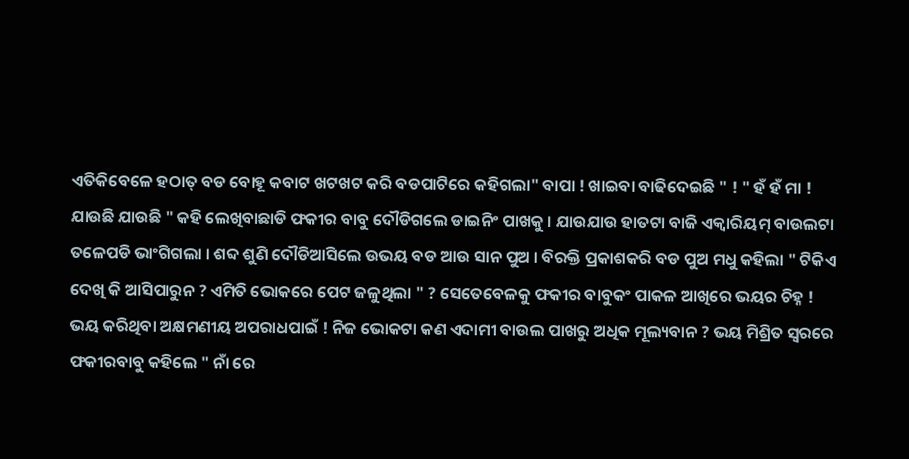ଏତିକିବେଳେ ହଠାତ୍ ବଡ ବୋହୂ କବାଟ ଖଟଖଟ କରି ବଡପାଟିରେ କହିଗଲା" ବାପା ! ଖାଇବା ବାଢିଦେଇଛି " ! " ହଁ ହଁ ମା ! ଯାଉଛି ଯାଉଛି " କହି ଲେଖିବାଛାଡି ଫକୀର ବାବୁ ଦୌଡିଗଲେ ଡାଇନିଂ ପାଖକୁ । ଯାଉଯାଉ ହାତଟା ବାଜି ଏକ୍ବାରିୟମ୍ ବାଉଲଟା ତଳେପଡି ଭାଂଗିଗଲା । ଶବ୍ଦ ଶୁଣି ଦୌଡିଆସିଲେ ଉଭୟ ବଡ ଆଉ ସାନ ପୁଅ । ବିରକ୍ତି ପ୍ରକାଶକରି ବଡ ପୁଅ ମଧୁ କହିଲା " ଟିକିଏ ଦେଖି କି ଆସିପାରୁନ ? ଏମିତି ଭୋକରେ ପେଟ ଜଳୁଥିଲା " ? ସେତେବେଳକୁ ଫକୀର ବାବୁକଂ ପାକଳ ଆଖିରେ ଭୟର ଚିହ୍ନ ! ଭୟ କରିଥିବା ଅକ୍ଷମଣୀୟ ଅପରାଧପାଇଁ ! ନିଜ ଭୋକଟା କଣ ଏଦାମୀ ବାଉଲ ପାଖରୁ ଅଧିକ ମୂଲ୍ୟବାନ ? ଭୟ ମିଶ୍ରିତ ସ୍ବରରେ ଫକୀରବାବୁ କହିଲେ " ନାଁ ରେ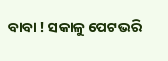ବାବା ! ସକାଳୁ ପେଟଭରି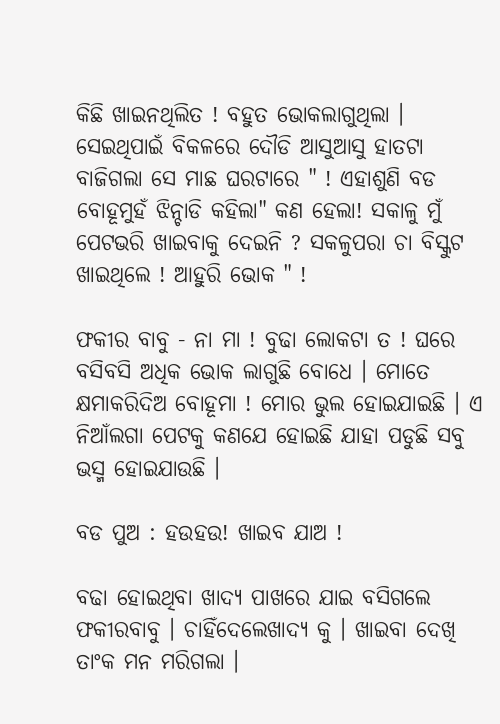କିଛି ଖାଇନଥିଲିତ ! ବହୁତ ଭୋକଲାଗୁଥିଲା । ସେଇଥିପାଇଁ ବିକଳରେ ଦୌଡି ଆସୁଆସୁ ହାତଟା ବାଜିଗଲା ସେ ମାଛ ଘରଟାରେ " ! ଏହାଶୁଣି ବଡ ବୋହୂମୁହଁ ଝିନ୍ଚାଡି କହିଲା" କଣ ହେଲା! ସକାଳୁ ମୁଁ ପେଟଭରି ଖାଇବାକୁ ଦେଇନି ? ସକ‍ଳୁପରା ଚା ବିସ୍କୁଟ ଖାଇଥିଲେ ! ଆହୁରି ଭୋକ " !

ଫକୀର ବାବୁ - ନା ମା ! ବୁଢା ଲୋକଟା ତ ! ଘରେ ବସିବସି ଅଧିକ ଭୋକ ଲାଗୁଛି ବୋଧେ । ମୋତେ କ୍ଷମାକରିଦିଅ ବୋହୂମା ! ମୋର ଭୁଲ ହୋଇଯାଇଛି । ଏ ନିଆଁଲଗା ପେଟକୁ କଣଯେ ହୋଇଛି ଯାହା ପଡୁଛି ସବୁ ଭସ୍ମ ହୋଇଯାଉଛି ।

ବଡ ପୁଅ : ହଉହଉ! ଖାଇବ ଯାଅ !

ବଢା ହୋଇଥିବା ଖାଦ୍ୟ ପାଖରେ ଯାଇ ବସିଗଲେ ଫକୀରବାବୁ । ଚାହିଁଦେଲେଖାଦ୍ୟ କୁ । ଖାଇବା ଦେଖି ତାଂକ ମନ ମରିଗଲା ।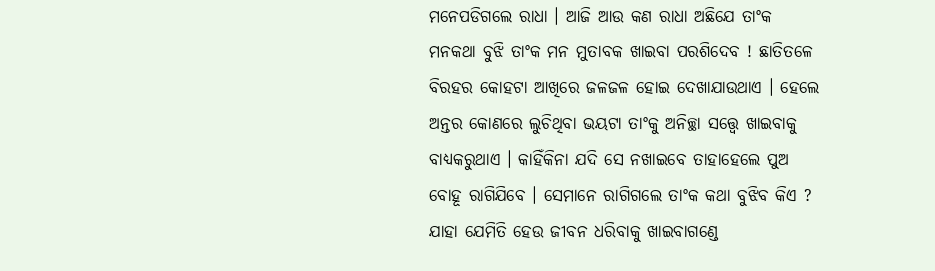ମନେପଡିଗଲେ ରାଧା । ଆଜି ଆଉ କଣ ରାଧା ଅଛିଯେ ତାଂକ ମନକଥା ବୁଝି ତାଂକ ମନ ମୁତାବକ ଖାଇବା ପରଶିଦେବ ! ଛାତିତଳେ ବିରହର କୋହଟା ଆଖିରେ ଜଳଜଳ ହୋଇ ଦେଖାଯାଉଥାଏ । ହେଲେ ଅନ୍ତର କୋଣରେ ଲୁଚିଥିବା ଭୟଟା ତାଂକୁ ଅନିଚ୍ଛା ସତ୍ତ୍ବେ ଖାଇବାକୁ ବାଧ୍ୟକରୁଥାଏ । କାହିଁକିନା ଯଦି ସେ ନଖାଇବେ ତାହାହେଲେ ପୁଅ ବୋହୂ ରାଗିଯିବେ । ସେମାନେ ରାଗିଗଲେ ତାଂକ କଥା ବୁଝିବ କିଏ ? ଯାହା ଯେମିତି ହେଉ ଜୀବନ ଧରିବାକୁ ଖାଇବାଗଣ୍ଡେ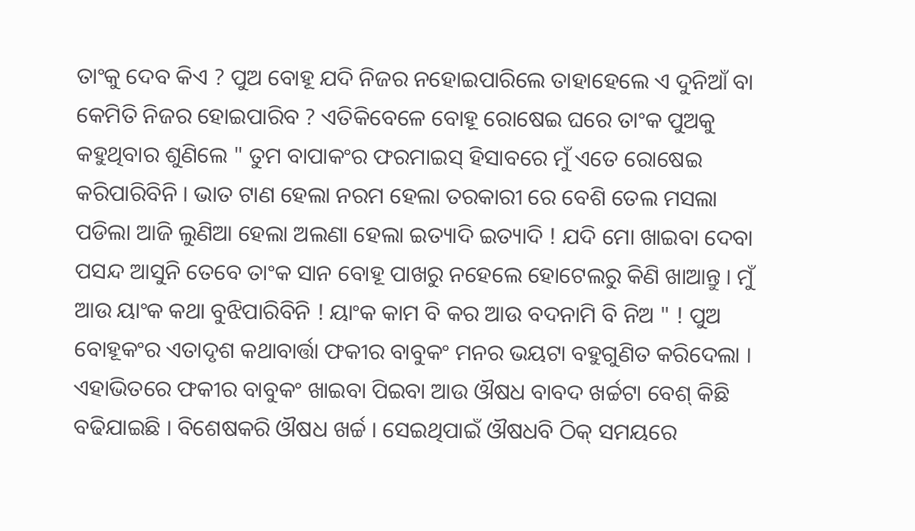ତାଂକୁ ଦେବ କିଏ ? ପୁଅ ବୋହୂ ଯଦି ନିଜର ନହୋଇପାରିଲେ ତାହାହେଲେ ଏ ଦୁନିଆଁ ବା କେମିତି ନିଜର ହୋଇପାରିବ ? ଏତିକିବେଳେ ବୋହୂ ରୋଷେଇ ଘରେ ତାଂକ ପୁଅକୁ କହୁଥିବାର ଶୁଣିଲେ " ତୁମ ବାପାକଂର ଫରମାଇସ୍ ହିସାବରେ ମୁଁ ଏତେ ରୋଷେଇ କରିପାରିବିନି । ଭାତ ଟାଣ ହେଲା ନରମ ହେଲା ତରକାରୀ ରେ ବେଶି ତେଲ ମସଲା ପଡିଲା ଆଜି ଲୁଣିଆ ହେଲା ଅଲଣା ହେଲା ଇତ୍ୟାଦି ଇତ୍ୟାଦି ! ଯଦି ମୋ ଖାଇବା ଦେବା ପସନ୍ଦ ଆସୁନି ତେବେ ତାଂକ ସାନ ବୋହୂ ପାଖରୁ ନହେଲେ ହୋଟେଲରୁ କିଣି ଖାଆନ୍ତୁ । ମୁଁ ଆଉ ୟାଂକ କଥା ବୁଝିପାରିବିନି ! ୟାଂକ କାମ ବି କର ଆଉ ବଦନାମି ବି ନିଅ " ! ପୁଅ ବୋହୂକଂର ଏତାଦୃଶ କଥାବାର୍ତ୍ତା ଫକୀର ବାବୁକଂ ମନର ଭୟଟା ବହୁଗୁଣିତ କରିଦେଲା । ଏହାଭିତରେ ଫକୀର ବାବୁକଂ ଖାଇବା ପିଇବା ଆଉ ଔଷଧ ବାବଦ ଖର୍ଚ୍ଚଟା ବେଶ୍ କିଛି ବଢିଯାଇଛି । ବିଶେଷକରି ଔଷଧ ଖର୍ଚ୍ଚ । ସେଇଥିପାଇଁ ଔଷଧବି ଠିକ୍ ସମୟରେ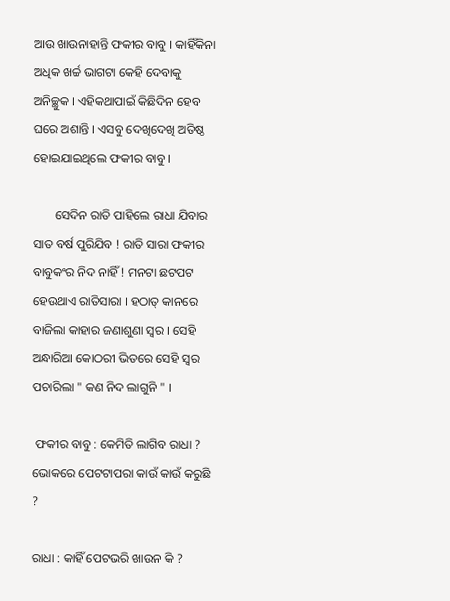ଆଉ ଖାଉନାହାନ୍ତି ଫକୀର ବାବୁ । କାହିଁକିନା ଅଧିକ ଖର୍ଚ୍ଚ ଭାଗଟା କେହି ଦେବାକୁ ଅନିଚ୍ଛୁକ । ଏହିକଥାପାଇଁ କିଛିଦିନ ହେବ ଘରେ ଅଶାନ୍ତି । ଏସବୁ ଦେଖିଦେଖି ଅତିଷ୍ଠ ହୋଇଯାଇଥିଲେ ଫକୀର ବାବୁ ।

       ସେଦିନ ରାତି ପାହିଲେ ରାଧା ଯିବାର ସାତ ବର୍ଷ ପୁରିଯିବ ! ରାତି ସାରା ଫକୀର ବାବୁକଂର ନିଦ ନାହିଁ ! ମନଟା ଛଟପଟ ହେଉଥାଏ ରାତିସାରା । ହଠାତ୍ କାନରେ ବାଜିଲା କାହାର ଜଣାଶୁଣା ସ୍ବର । ସେହି ଅନ୍ଧାରିଆ କୋଠରୀ ଭିତରେ ସେହି ସ୍ବର ପଚାରିଲା " କଣ ନିଦ ଲାଗୁନି " ।

 ଫକୀର ବାବୁ : କେମିତି ଲାଗିବ ରାଧା ? ଭୋକରେ ପେଟଟାପରା କାଉଁ କାଉଁ କରୁଛି ?

ରାଧା : କାହିଁ ପେଟଭରି ଖାଉନ କି ?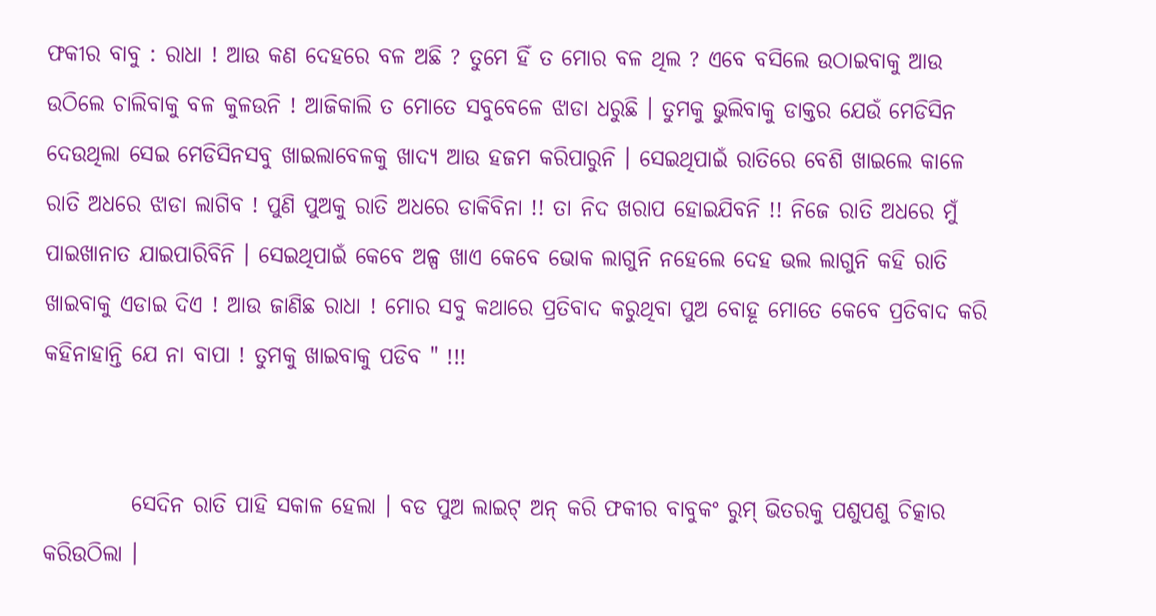ଫକୀର ବାବୁ : ରାଧା ! ଆଉ କଣ ଦେହରେ ବଳ ଅଛି ? ତୁମେ ହିଁ ତ ମୋର ବଳ ଥିଲ ? ଏବେ ବସିଲେ ଉଠାଇବାକୁ ଆଉ ଉଠିଲେ ଚାଲିବାକୁ ବଳ କୁଳଉନି ! ଆଜିକାଲି ତ ମୋତେ ସବୁବେଳେ ଝାଡା ଧରୁଛି । ତୁମକୁ ଭୁଲିବାକୁ ଡାକ୍ତର ଯେଉଁ ମେଡିସିନ ଦେଉଥିଲା ସେଇ ମେଡିସିନସବୁ ଖାଇଲାବେଳକୁ ଖାଦ୍ୟ ଆଉ ହଜମ କରିପାରୁନି । ସେଇଥିପାଇଁ ରାତିରେ ବେଶି ଖାଇଲେ କାଳେ ରାତି ଅଧରେ ଝାଡା ଲ‍ାଗିବ ! ପୁଣି ପୁଅକୁ ରାତି ଅଧରେ ଡାକିବିନା !! ତା ନିଦ ଖରାପ ହୋଇଯିବନି !! ନିଜେ ରାତି ଅଧରେ ମୁଁ ପାଇଖାନାତ ଯାଇପାରିବିନି । ସେଇଥିପାଇଁ କେବେ ଅଳ୍ପ ଖାଏ କେବେ ଭୋକ ଲାଗୁନି ନହେଲେ ଦେହ ଭଲ ଲାଗୁନି କହି ରାତି ଖାଇବାକୁ ଏଡାଇ ଦିଏ ! ଆଉ ଜାଣିଛ ରାଧା ! ମୋର ସବୁ କଥାରେ ପ୍ରତିବାଦ କରୁଥିବା ପୁଅ ବୋହୂ ମୋତେ କେବେ ପ୍ରତିବାଦ କରି କହିନାହାନ୍ତି ଯେ ନା ବାପା ! ତୁମକୁ ଖାଇବାକୁ ପଡିବ " !!!


          ସେଦିନ ରାତି ପାହି ସକାଳ ହେଲା । ବଡ ପୁଅ ଲାଇଟ୍ ଅନ୍ କରି ଫକୀର ବାବୁକଂ ରୁମ୍ ଭିତରକୁ ପଶୁପଶୁ ଚିତ୍କାର କରିଉଠିଲା ।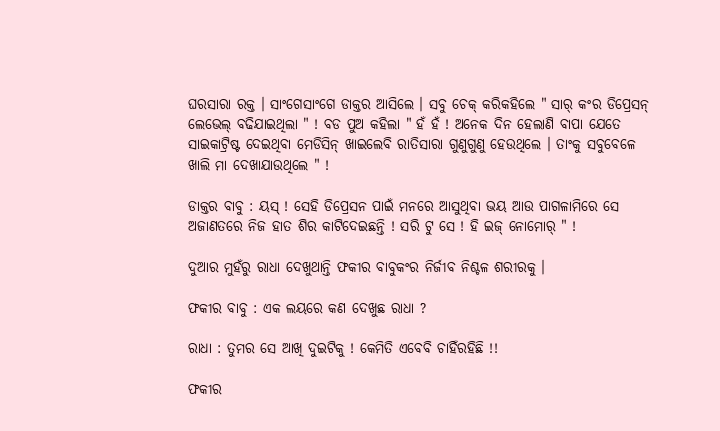ଘରସାରା ରକ୍ତ । ସାଂଗେସାଂଗେ ଡାକ୍ତର ଆସିଲେ । ସବୁ ଚେକ୍ କରିକହିଲେ " ସାର୍ କଂର ଡିପ୍ରେସନ୍ ଲେଭେଲ୍ ବଢିଯାଇଥିଲା " ! ବଡ ପୁଅ କହିଲା " ହଁ ହଁ ! ଅନେକ ଦିନ ହେଲାଣି ବାପା ଯେତେ ସାଇକାଟ୍ରିଷ୍ଟ ଦେଇଥିବା ମେଡିସିନ୍ ଖାଇଲେବି ରାତିସାରା ଗୁଣୁଗୁଣୁ ହେଉଥିଲେ । ତାଂକୁ ସବୁବେଳେ ଖାଲି ମା ଦେଖାଯାଉଥିଲେ " !

ଡାକ୍ତର ବାବୁ : ୟସ୍ ! ସେହି ଡିପ୍ରେସନ ପାଇଁ ମନରେ ଆସୁଥିବା ଭୟ ଆଉ ପାଗଳାମିରେ ସେ ଅଜାଣତରେ ନିଜ ହାତ ଶିର କାଟିଦେଇଛନ୍ତି ! ସରି ଟୁ ସେ ! ହି ଇଜ୍ ନୋମୋର୍ " !

ଦୁଆର ମୁହଁରୁ ରାଧା ଦେଖୁଥାନ୍ତି ଫକୀର ବାବୁକଂର ନିର୍ଜୀବ ନିଶ୍ଚଳ ଶରୀରକୁ ।

ଫକୀର ବାବୁ : ଏକ ଲୟରେ କଣ ଦେଖୁଛ ରାଧା ?

ରାଧା : ତୁମର ସେ ଆଖି ଦୁଇଟିକୁ ! କେମିତି ଏବେବି ଚାହିଁରହିଛି !!

ଫକୀର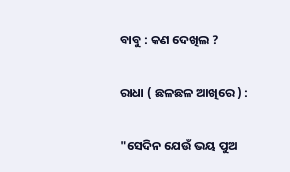ବାବୁ : କଣ ଦେଖିଲ ?

ରାଧା ( ଛଳଛଳ ଆଖିରେ ) :

"ସେଦିନ ଯେଉଁ ଭୟ ପୁଅ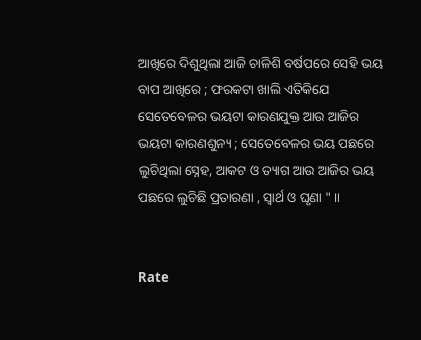ଆଖିରେ ଦିଶୁଥିଲା ଆଜି ଚାଳିଶି ବର୍ଷପରେ ସେହି ଭୟ ବାପ ଆଖିରେ ; ଫରକଟା ଖାଲି ଏତିକିଯେ ସେତେବେଳର ଭୟଟା କାରଣଯୁକ୍ତ ଆଉ ଆଜିର ଭୟଟା କାରଣଶୁନ୍ୟ ; ସେତେବେଳର ଭୟ ପଛରେ ଲୁଚିଥିଲା ସ୍ନେହ, ଆକଟ ଓ ତ୍ୟାଗ ଆଉ ଆଜିର ଭୟ ପଛରେ ଲୁଚିଛି ପ୍ରତାରଣା , ସ୍ବାର୍ଥ ଓ ଘୃଣା " ॥


Rate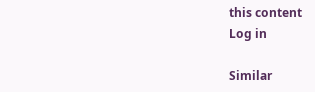this content
Log in

Similar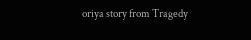oriya story from Tragedy